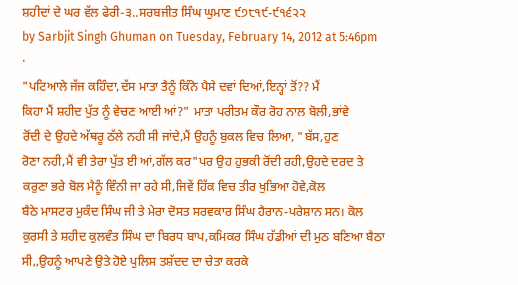ਸ਼ਹੀਦਾਂ ਦੇ ਘਰ ਵੱਲ ਫੇਰੀ-੩..ਸਰਬਜੀਤ ਸਿੰਘ ਘੁਮਾਣ ੯੭੮੧੯-੯੧੬੨੨
by Sarbjit Singh Ghuman on Tuesday, February 14, 2012 at 5:46pm ·
"ਪਟਿਆਲੇ ਜੱਜ ਕਹਿੰਦਾ,ਦੱਸ ਮਾਤਾ ਤੈਨੂੰ ਕਿੰਨੇ ਪੈਸੇ ਦਵਾਂ ਦਿਆਂ,ਇਨ੍ਹਾਂ ਤੋਂ?? ਮੈਂ
ਕਿਹਾ ਮੈਂ ਸ਼ਹੀਦ ਪੁੱਤ ਨੂੰ ਵੇਚਣ ਆਈ ਆਂ?" ਮਾਤਾ ਪਰੀਤਮ ਕੌਰ ਰੋਹ ਨਾਲ ਬੋਲੀ,ਭਾਂਵੇ
ਰੋਂਦੀ ਦੇ ਉਹਦੇ ਅੱਥਰੂ ਠੱਲੇ ਨਹੀ ਸੀ ਜਾਂਦੇ,ਮੈਂ ਉਹਨੂੰ ਬੁਕਲ ਵਿਚ ਲਿਆ, "ਬੱਸ,ਹੁਣ
ਰੋਣਾ ਨਹੀ,ਮੈਂ ਵੀ ਤੇਰਾ ਪੁੱਤ ਈ ਆਂ,ਗੱਲ ਕਰ"ਪਰ ਉਹ ਹੁਭਕੀ ਰੋਂਦੀ ਰਹੀ,ਉਹਦੇ ਦਰਦ ਤੇ
ਕਰੁਣਾ ਭਰੇ ਬੋਲ ਮੈਨੂੰ ਵਿੰਨੀ ਜਾ ਰਹੇ ਸੀ,ਜਿਵੇਂ ਹਿੱਕ ਵਿਚ ਤੀਰ ਖੁਭਿਆ ਹੋਵੇ,ਕੋਲ
ਬੈਠੇ ਮਾਸਟਰ ਮੁਕੰਦ ਸਿੰਘ ਜੀ ਤੇ ਮੇਰਾ ਦੋਸਤ ਸਰਵਕਾਰ ਸਿੰਘ ਹੈਰਾਨ-ਪਰੇਸ਼ਾਨ ਸਨ। ਕੋਲ
ਕੁਰਸੀ ਤੇ ਸ਼ਹੀਦ ਕੁਲਵੰਤ ਸਿੰਘ ਦਾ ਬਿਰਧ ਬਾਪ,ਕਮਿਕਰ ਸਿੰਘ ਹੱਡੀਆਂ ਦੀ ਮੁਠ ਬਣਿਆ ਬੈਠਾ
ਸੀ,,ਉਹਨੂੰ ਆਪਣੇ ਉਤੇ ਹੋਏ ਪੁਲਿਸ ਤਸ਼ੱਦਦ ਦਾ ਚੇਤਾ ਕਰਕੇ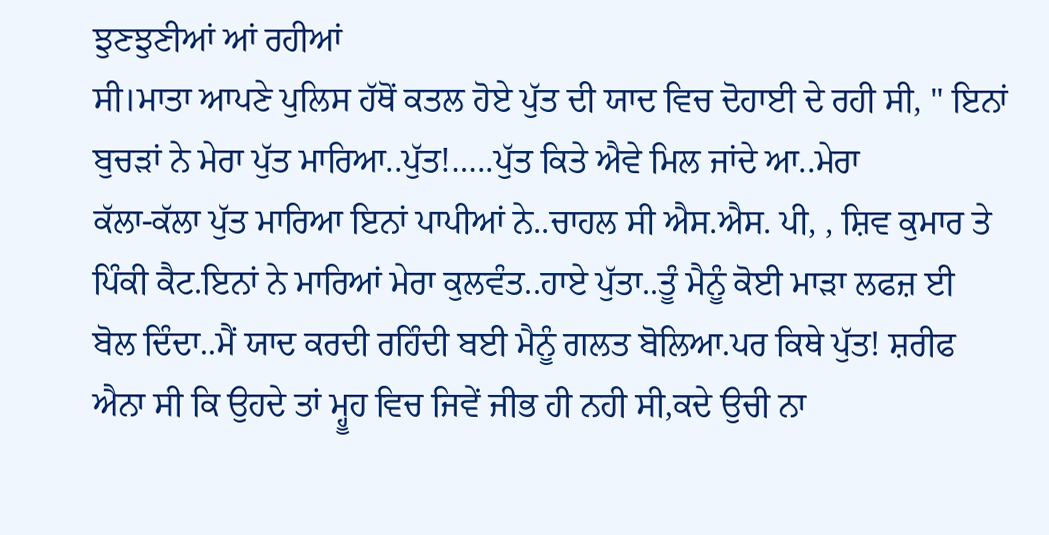ਝੁਣਝੁਣੀਆਂ ਆਂ ਰਹੀਆਂ
ਸੀ।ਮਾਤਾ ਆਪਣੇ ਪੁਲਿਸ ਹੱਥੋਂ ਕਤਲ ਹੋਏ ਪੁੱਤ ਦੀ ਯਾਦ ਵਿਚ ਦੋਹਾਈ ਦੇ ਰਹੀ ਸੀ, " ਇਨਾਂ
ਬੁਚੜਾਂ ਨੇ ਮੇਰਾ ਪੁੱਤ ਮਾਰਿਆ..ਪੁੱਤ!…..ਪੁੱਤ ਕਿਤੇ ਐਵੇ ਮਿਲ ਜਾਂਦੇ ਆ..ਮੇਰਾ
ਕੱਲਾ-ਕੱਲਾ ਪੁੱਤ ਮਾਰਿਆ ਇਨਾਂ ਪਾਪੀਆਂ ਨੇ..ਚਾਹਲ ਸੀ ਐਸ.ਐਸ. ਪੀ, , ਸ਼ਿਵ ਕੁਮਾਰ ਤੇ
ਪਿੰਕੀ ਕੈਟ.ਇਨਾਂ ਨੇ ਮਾਰਿਆਂ ਮੇਰਾ ਕੁਲਵੰਤ..ਹਾਏ ਪੁੱਤਾ..ਤੂੰ ਮੈਨੂੰ ਕੋਈ ਮਾੜਾ ਲਫਜ਼ ਈ
ਬੋਲ ਦਿੰਦਾ..ਮੈਂ ਯਾਦ ਕਰਦੀ ਰਹਿੰਦੀ ਬਈ ਮੈਨੂੰ ਗਲਤ ਬੋਲਿਆ.ਪਰ ਕਿਥੇ ਪੁੱਤ! ਸ਼ਰੀਫ
ਐਨਾ ਸੀ ਕਿ ਉਹਦੇ ਤਾਂ ਮ੍ਹੂਹ ਵਿਚ ਜਿਵੇਂ ਜੀਭ ਹੀ ਨਹੀ ਸੀ,ਕਦੇ ਉਚੀ ਨਾ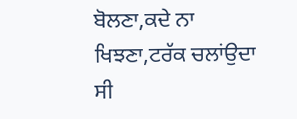ਬੋਲਣਾ,ਕਦੇ ਨਾ
ਖਿਝਣਾ,ਟਰੱਕ ਚਲਾਂਉਦਾ ਸੀ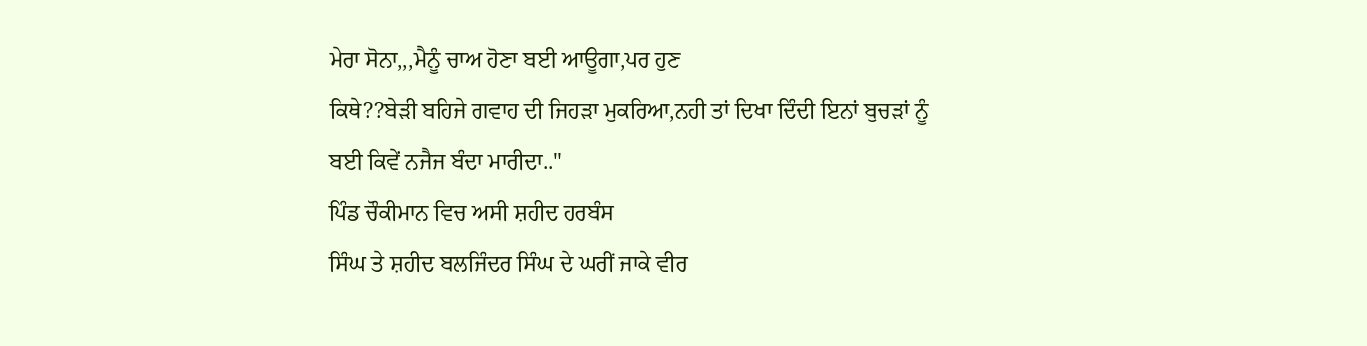ਮੇਰਾ ਸੋਨਾ,,,ਮੈਨੂੰ ਚਾਅ ਹੋਣਾ ਬਈ ਆਊਗਾ,ਪਰ ਹੁਣ
ਕਿਥੇ??ਬੇੜੀ ਬਹਿਜੇ ਗਵਾਹ ਦੀ ਜਿਹੜਾ ਮੁਕਰਿਆ,ਨਹੀ ਤਾਂ ਦਿਖਾ ਦਿੰਦੀ ਇਨਾਂ ਬੁਚੜਾਂ ਨੂੰ
ਬਈ ਕਿਵੇਂ ਨਜੈਜ ਬੰਦਾ ਮਾਰੀਦਾ.."
ਪਿੰਡ ਚੌਕੀਮਾਨ ਵਿਚ ਅਸੀ ਸ਼ਹੀਦ ਹਰਬੰਸ
ਸਿੰਘ ਤੇ ਸ਼ਹੀਦ ਬਲਜਿੰਦਰ ਸਿੰਘ ਦੇ ਘਰੀਂ ਜਾਕੇ ਵੀਰ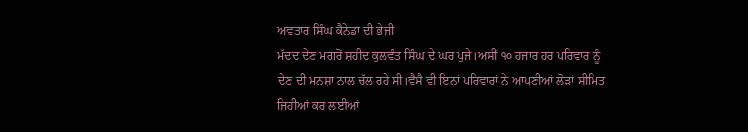ਅਵਤਾਰ ਸਿੰਘ ਕੈਨੇਡਾ ਦੀ ਭੇਜੀ
ਮੱਦਦ ਦੇਣ ਮਗਰੋਂ ਸ਼ਹੀਦ ਕੁਲਵੰਤ ਸਿੰਘ ਦੇ ਘਰ ਪੁਜੇ।ਅਸੀਂ ੧੦ ਹਜਾਰ ਹਰ ਪਰਿਵਾਰ ਨੂੰ
ਦੇਣ ਦੀ ਮਨਸ਼ਾ ਨਾਲ ਚੱਲ ਰਹੇ ਸੀ।ਵੈਸੈ ਵੀ ਇਨਾਂ ਪਰਿਵਾਰਾਂ ਨੇ ਆਪਣੀਆਂ ਲੋੜਾਂ ਸੀਮਿਤ
ਜਿਹੀਆਂ ਕਰ ਲਈਆਂ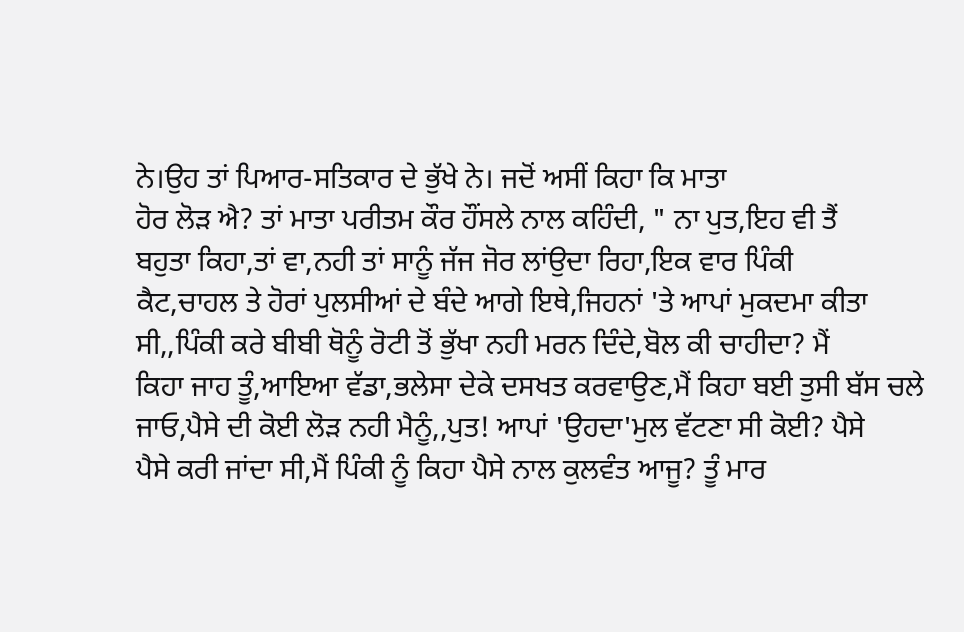ਨੇ।ਉਹ ਤਾਂ ਪਿਆਰ-ਸਤਿਕਾਰ ਦੇ ਭੁੱਖੇ ਨੇ। ਜਦੋਂ ਅਸੀਂ ਕਿਹਾ ਕਿ ਮਾਤਾ
ਹੋਰ ਲੋੜ ਐ? ਤਾਂ ਮਾਤਾ ਪਰੀਤਮ ਕੌਰ ਹੌਂਸਲੇ ਨਾਲ ਕਹਿੰਦੀ, " ਨਾ ਪੁਤ,ਇਹ ਵੀ ਤੈਂ
ਬਹੁਤਾ ਕਿਹਾ,ਤਾਂ ਵਾ,ਨਹੀ ਤਾਂ ਸਾਨੂੰ ਜੱਜ ਜੋਰ ਲਾਂਉਦਾ ਰਿਹਾ,ਇਕ ਵਾਰ ਪਿੰਕੀ
ਕੈਟ,ਚਾਹਲ ਤੇ ਹੋਰਾਂ ਪੁਲਸੀਆਂ ਦੇ ਬੰਦੇ ਆਗੇ ਇਥੇ,ਜਿਹਨਾਂ 'ਤੇ ਆਪਾਂ ਮੁਕਦਮਾ ਕੀਤਾ
ਸੀ,,ਪਿੰਕੀ ਕਰੇ ਬੀਬੀ ਥੋਨੂੰ ਰੋਟੀ ਤੋਂ ਭੁੱਖਾ ਨਹੀ ਮਰਨ ਦਿੰਦੇ,ਬੋਲ ਕੀ ਚਾਹੀਦਾ? ਮੈਂ
ਕਿਹਾ ਜਾਹ ਤੂੰ,ਆਇਆ ਵੱਡਾ,ਭਲੇਸਾ ਦੇਕੇ ਦਸਖਤ ਕਰਵਾਉਣ,ਮੈਂ ਕਿਹਾ ਬਈ ਤੁਸੀ ਬੱਸ ਚਲੇ
ਜਾਓ,ਪੈਸੇ ਦੀ ਕੋਈ ਲੋੜ ਨਹੀ ਮੈਨੂੰ,,ਪੁਤ! ਆਪਾਂ 'ਉਹਦਾ'ਮੁਲ ਵੱਟਣਾ ਸੀ ਕੋਈ? ਪੈਸੇ
ਪੈਸੇ ਕਰੀ ਜਾਂਦਾ ਸੀ,ਮੈਂ ਪਿੰਕੀ ਨੂੰ ਕਿਹਾ ਪੈਸੇ ਨਾਲ ਕੁਲਵੰਤ ਆਜੂ? ਤੂੰ ਮਾਰ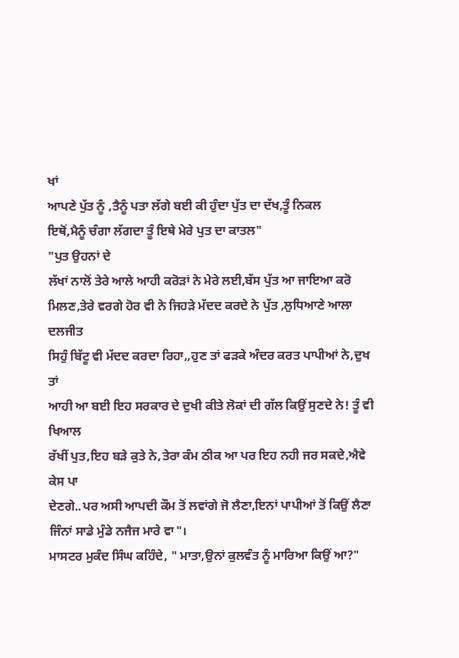ਖਾਂ
ਆਪਣੇ ਪੁੱਤ ਨੂੰ ,ਤੈਨੂੰ ਪਤਾ ਲੱਗੇ ਬਈ ਕੀ ਹੁੰਦਾ ਪੁੱਤ ਦਾ ਦੱਖ,ਤੂੰ ਨਿਕਲ
ਇਥੋਂ,ਮੈਨੂੰ ਚੰਗਾ ਲੱਗਦਾ ਤੂੰ ਇਥੇ ਮੇਰੇ ਪੁਤ ਦਾ ਕਾਤਲ"
"ਪੁਤ ਉਹਨਾਂ ਦੇ
ਲੱਖਾਂ ਨਾਲੋਂ ਤੇਰੇ ਆਲੇ ਆਹੀ ਕਰੋੜਾਂ ਨੇ ਮੇਰੇ ਲਈ,ਬੱਸ ਪੁੱਤ ਆ ਜਾਇਆ ਕਰੋ
ਮਿਲਣ,ਤੇਰੇ ਵਰਗੇ ਹੋਰ ਵੀ ਨੇ ਜਿਹੜੇ ਮੱਦਦ ਕਰਦੇ ਨੇ ਪੁੱਤ ,ਲੁਧਿਆਣੇ ਆਲਾ ਦਲਜੀਤ
ਸਿਹੁੰ ਬਿੱਟੂ ਵੀ ਮੱਦਦ ਕਰਦਾ ਰਿਹਾ,,ਹੁਣ ਤਾਂ ਫੜਕੇ ਅੰਦਰ ਕਰਤ ਪਾਪੀਆਂ ਨੇ,ਦੁਖ ਤਾਂ
ਆਹੀ ਆ ਬਈ ਇਹ ਸਰਕਾਰ ਦੇ ਦੁਖੀ ਕੀਤੇ ਲੋਕਾਂ ਦੀ ਗੱਲ ਕਿਉਂ ਸੁਣਦੇ ਨੇ! ਤੂੰ ਵੀ ਖਿਆਲ
ਰੱਖੀਂ ਪੁਤ,ਇਹ ਬੜੇ ਕੁਤੇ ਨੇ,ਤੇਰਾ ਕੰਮ ਠੀਕ ਆ ਪਰ ਇਹ ਨਹੀ ਜਰ ਸਕਦੇ,ਐਵੇ ਕੇਸ ਪਾ
ਦੇਣਗੇ..ਪਰ ਅਸੀ ਆਪਦੀ ਕੌਮ ਤੋਂ ਲਵਾਂਗੇ ਜੋ ਲੈਣਾ,ਇਨਾਂ ਪਾਪੀਆਂ ਤੋਂ ਕਿਉਂ ਲੈਣਾ
ਜਿੰਨਾਂ ਸਾਡੇ ਮੁੰਡੇ ਨਜੈਜ ਮਾਰੇ ਵਾ"।
ਮਾਸਟਰ ਮੁਕੰਦ ਸਿੰਘ ਕਹਿੰਦੇ, " ਮਾਤਾ,ਉਨਾਂ ਕੁਲਵੰਤ ਨੂੰ ਮਾਰਿਆ ਕਿਉਂ ਆ?"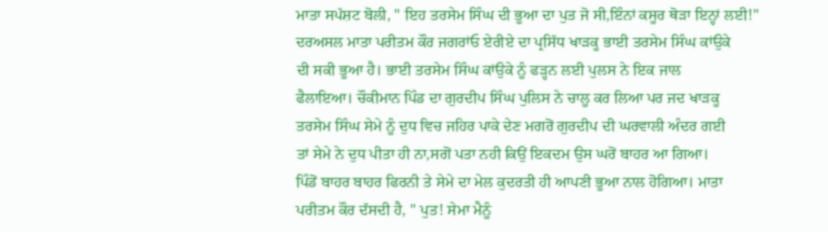ਮਾਤਾ ਸਪੱਸ਼ਟ ਬੋਲੀ, " ਇਹ ਤਰਸੇਮ ਸਿੰਘ ਦੀ ਭੂਆ ਦਾ ਪੁਤ ਜੋ ਸੀ,ਇੰਨਾਂ ਕਸੂਰ ਥੋੜਾ ਇਨ੍ਹਾਂ ਲਈ!"
ਦਰਅਸਲ ਮਾਤਾ ਪਰੀਤਮ ਕੌਰ ਜਗਰਾਂਓ ਏਰੀਏ ਦਾ ਪ੍ਰਸਿੱਧ ਖਾੜਕੂ ਭਾਈ ਤਰਸੇਮ ਸਿੰਘ ਕਾਂਉਕੇ
ਦੀ ਸਕੀ ਭੂਆ ਹੈ। ਭਾਈ ਤਰਸੇਮ ਸਿੰਘ ਕਾਂਉਕੇ ਨੂੰ ਫੜ੍ਹਨ ਲਈ ਪੁਲਸ ਨੇ ਇਕ ਜਾਲ
ਫੈਲਾਇਆ। ਚੌਕੀਮਾਨ ਪਿੰਡ ਦਾ ਗੁਰਦੀਪ ਸਿੰਘ ਪੁਲਿਸ ਨੇ ਚਾਲੂ ਕਰ ਲਿਆ ਪਰ ਜਦ ਖਾੜਕੂ
ਤਰਸੇਮ ਸਿੰਘ ਸੇਮੇ ਨੂੰ ਦੁਧ ਵਿਚ ਜਹਿਰ ਪਾਕੇ ਦੇਣ ਮਗਰੋਂ ਗੁਰਦੀਪ ਦੀ ਘਰਵਾਲੀ ਅੰਦਰ ਗਈ
ਤਾਂ ਸੇਮੇ ਨੇ ਦੁਧ ਪੀਤਾ ਹੀ ਨਾ,ਸਗੋਂ ਪਤਾ ਨਹੀ ਕਿਉਂ ਇਕਦਮ ਉਸ ਘਰੋਂ ਬਾਹਰ ਆ ਗਿਆ।
ਪਿੰਡੋਂ ਬਾਹਰ ਬਾਹਰ ਫਿਰਨੀ ਤੇ ਸੇਮੇ ਦਾ ਮੇਲ ਕੁਦਰਤੀ ਹੀ ਆਪਣੀ ਭੂਆ ਨਾਲ ਹੋਗਿਆ। ਮਾਤਾ
ਪਰੀਤਮ ਕੌਰ ਦੱਸਦੀ ਹੈ, " ਪੁਤ! ਸੇਮਾ ਮੈਨੂੰ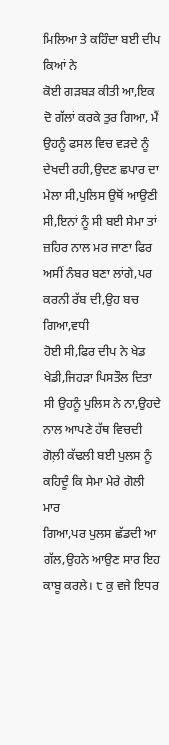ਮਿਲਿਆ ਤੇ ਕਹਿੰਦਾ ਬਈ ਦੀਪ ਕਿਆਂ ਨੇ
ਕੋਈ ਗੜਬੜ ਕੀਤੀ ਆ,ਇਕ ਦੋ ਗੱਲਾਂ ਕਰਕੇ ਤੁਰ ਗਿਆ, ਮੈਂ ਉਹਨੂੰ ਫਸਲ ਵਿਚ ਵੜਦੇ ਨੂੰ
ਦੇਖਦੀ ਰਹੀ,ਉਦਣ ਛਪਾਰ ਦਾ ਮੇਲਾ ਸੀ,ਪੁਲਿਸ ਉਥੋਂ ਆਉਣੀ ਸੀ,ਇਨਾਂ ਨੂੰ ਸੀ ਬਈ ਸੇਮਾ ਤਾਂ
ਜ਼ਹਿਰ ਨਾਲ ਮਰ ਜਾਣਾ ਫਿਰ ਅਸੀਂ ਨੰਬਰ ਬਣਾ ਲਾਂਗੇ,ਪਰ ਕਰਨੀ ਰੱਬ ਦੀ,ਉਹ ਬਚ ਗਿਆ,ਵਧੀ
ਹੋਈ ਸੀ,ਫਿਰ ਦੀਪ ਨੇ ਖੇਡ ਖੇਡੀ,ਜਿਹੜਾ ਪਿਸਤੌਲ ਦਿਤਾ ਸੀ ਉਹਨੂੰ ਪੁਲਿਸ ਨੇ ਨਾ,ਉਹਦੇ
ਨਾਲ ਆਪਣੇ ਹੱਥ ਵਿਚਦੀ ਗੋਲ਼ੀ ਕੱਢਲੀ ਬਈ ਪੁਲਸ ਨੂੰ ਕਹਿਦੂੰ ਕਿ ਸੇਮਾ ਮੇਰੇ ਗੋਲੀ ਮਾਰ
ਗਿਆ,ਪਰ ਪੁਲਸ ਛੱਡਦੀ ਆ ਗੱਲ,ਉਹਨੇ ਆਉਣ ਸਾਰ ਇਹ ਕਾਬੂ ਕਰਲੇ। ੮ ਕੁ ਵਜੇ ਇਧਰ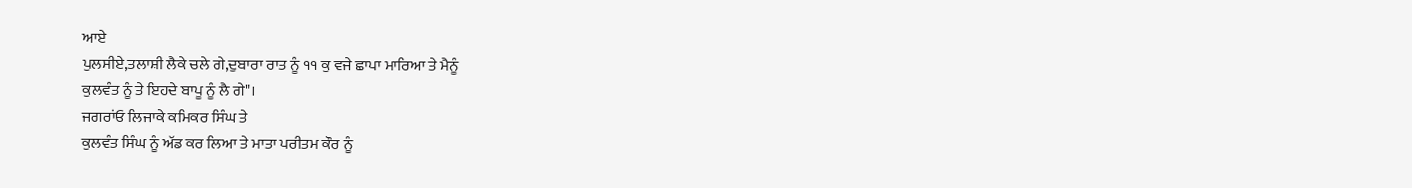ਆਏ
ਪੁਲਸੀਏ,ਤਲਾਸ਼ੀ ਲੈਕੇ ਚਲੇ ਗੇ,ਦੁਬਾਰਾ ਰਾਤ ਨੂੰ ੧੧ ਕੁ ਵਜੇ ਛਾਪਾ ਮਾਰਿਆ ਤੇ ਮੈਨੂੰ
ਕੁਲਵੰਤ ਨੂੰ ਤੇ ਇਹਦੇ ਬਾਪੂ ਨੂੰ ਲੈ ਗੇ"।
ਜਗਰਾਂਓ ਲਿਜਾਕੇ ਕਮਿਕਰ ਸਿੰਘ ਤੇ
ਕੁਲਵੰਤ ਸਿੰਘ ਨੂੰ ਅੱਡ ਕਰ ਲਿਆ ਤੇ ਮਾਤਾ ਪਰੀਤਮ ਕੌਰ ਨੂੰ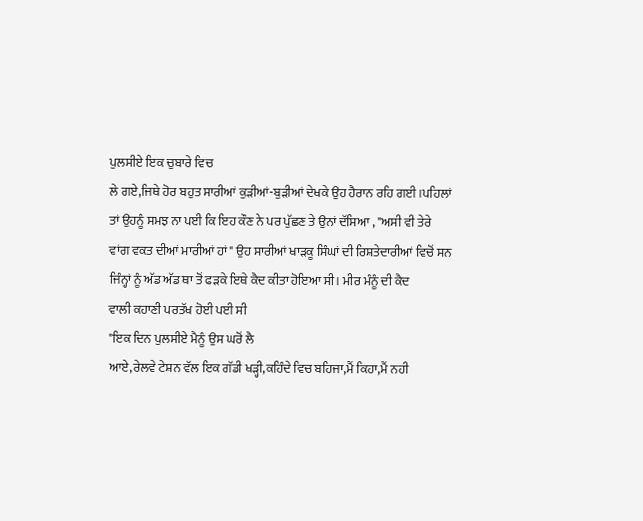ਪੁਲਸੀਏ ਇਕ ਚੁਬਾਰੇ ਵਿਚ
ਲੇ ਗਏ,ਜਿਥੇ ਹੋਰ ਬਹੁਤ ਸਾਰੀਆਂ ਕੁੜੀਆਂ-ਬੁੜੀਆਂ ਦੇਖਕੇ ਉਹ ਹੈਰਾਨ ਰਹਿ ਗਈ।ਪਹਿਲਾਂ
ਤਾਂ ਉਹਨੂੰ ਸਮਝ ਨਾ ਪਈ ਕਿ ਇਹ ਕੌਣ ਨੇ ਪਰ ਪੁੱਛਣ ਤੇ ਉਨਾਂ ਦੱਸਿਆ , "ਅਸੀ ਵੀ ਤੇਰੇ
ਵਾਂਗ ਵਕਤ ਦੀਆਂ ਮਾਰੀਆਂ ਹਾਂ" ਉਹ ਸਾਰੀਆਂ ਖਾੜਕੂ ਸਿੰਘਾਂ ਦੀ ਰਿਸ਼ਤੇਦਾਰੀਆਂ ਵਿਚੋਂ ਸਨ
ਜਿੰਨ੍ਹਾਂ ਨੂੰ ਅੱਡ ਅੱਡ ਥਾ ਤੋਂ ਫੜਕੇ ਇਥੇ ਕੈਦ ਕੀਤਾ ਹੋਇਆ ਸੀ। ਮੀਰ ਮੰਨੂੰ ਦੀ ਕੈਦ
ਵਾਲੀ ਕਹਾਣੀ ਪਰਤੱਖ ਹੋਈ ਪਈ ਸੀ
"ਇਕ ਦਿਨ ਪੁਲਸੀਏ ਮੈਨੂੰ ਉਸ ਘਰੋਂ ਲੈ
ਆਏ,ਰੇਲਵੇ ਟੇਸ਼ਨ ਵੱਲ ਇਕ ਗੱਡੀ ਖੜ੍ਹੀ,ਕਹਿੰਦੇ ਵਿਚ ਬਹਿਜਾ,ਮੈਂ ਕਿਹਾ,ਮੈਂ ਨਹੀ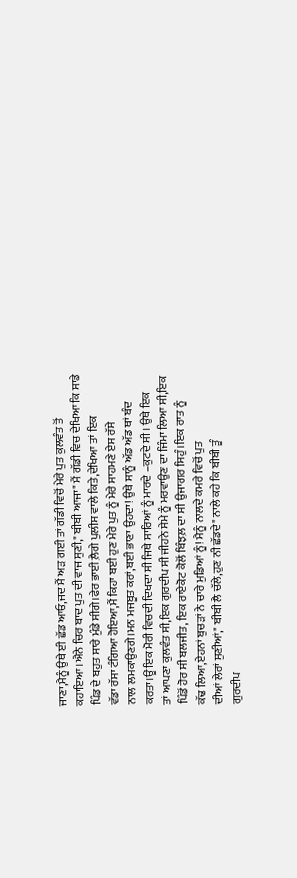ਜਾਣਾ,ਮੈਨੂੰ ਉਥੇ ਈ ਛੱਡ ਆਓ,ਜਦ ਮੈਂ ਅੜ ਗਈ ਤਾਂ ਗੱਡੀ ਵਿਚੋਂ ਮੇਰੇ ਪੁਤ ਕੁਲਵੰਤ ਤੋਂ
ਕਹਾਇਆ।ਐਨੇ ਚਿਰ ਬਾਦ ਪੁਤ ਦੀ ਵਾਜ ਸੁਣੀ," ਬੀਬੀ ਆਜਾ" ਮੈਂ ਗੱਡੀ ਵਿਚ ਦੇਖਿਆ ਕਿ ਸਾਡੇ
ਪਿੰਡ ਦੇ ਬਹੁਤ ਸਾਰੇ ਮੁੰਡੇ ਸੀਗੇ।ਫੇਰ ਭਾਈ ਲ਼ੈਗੇ ਪੁਲੀਸ ਵਾਲੇ ਕਿਤੇ,ਦੇਖਿਆ ਤਾਂ ਇਕ
ਵੱਡਾ ਰੱਸਾ ਟੰਗਿਆ ਹੋਇਆ,ਮੈਂ ਕਿਹਾ ਬਈ ਹੁਣ ਮੇਰੇ ਪੁਤ ਨੂੰ ਮੇਰੇ ਸਾਹਮਣੇ ਏਸ ਰੱਸੇ
ਨਾਲ ਲਮਕਾਉਣਗੇ।ਮਨ ਮਜਬੂਤ ਕਰਾਂ,ਬਈ ਭਾਣਾ ਉਹਦਾ! ਉਥੇ ਸਾਨੂੰ ਅੱਡ ਅੱਡ ਥਾਂ ਬੰਦ
ਕਰਤਾ।ਊਂ ਇਕ ਮੋਰੀ ਵਿਚਦੀ ਦਿਖਦਾ ਸੀ ਜਿਥੇ ਸਾਰਿਆਂ ਨੂੰ ਮਾਰਦੇ –ਕੁਟਦੇ ਸੀ। ਉਥੇ ਇਕ
ਤਾਂ ਆਪਣਾ ਕੁਲਵੰਤ ਸੀ,ਇਕ ਗੁਰਦੀਪ ਸੀ ਜੀਹਨੇ ਸੇਮੇ ਨੂੰ ਮਰਵਾਉਣ ਦਾ ਜਿੰਮਾ ਲਿਆ ਸੀ,ਇਕ
ਪਿੰਡੋਂ ਹੋਰ ਸੀ ਬਲਜੀਤ, ਇਕ ਰਾਏਕੋਟ ਕੋਲੋਂ ਬਿੰਝਲ਼ ਦਾ ਸੀ ਉਜਾਗਰ ਸਿਹੁੰ।ਇਕ ਰਾਤ ਨੂੰ
ਕੱਢ ਲਿਆ,ਏਹਨਾਂ ਬੁਚੜਾਂ ਨੇ ਚਾਰੇ ਮੁਡਿਆਂ ਨੂੰ! ਮੈਨੂੰ ਨਾਲਦੇ ਕਮਰੇ ਵਿਚੋਂ ਪੁਤ
ਦੀਆਂ ਲੇਰਾਂ ਸੁਣੀਆਂ," ਬੀਬੀ ਲੈ ਚੱਲੇ,ਹੁਣ ਨੀ ਛੱਡਦੇ" ਨਾਲੇ ਕਹੇ ਕਿ ਬੀਬੀ ਤੂੰ
ਗੁਰਦੀਪ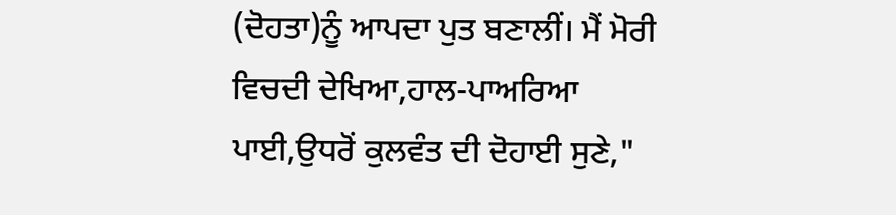(ਦੋਹਤਾ)ਨੂੰ ਆਪਦਾ ਪੁਤ ਬਣਾਲੀਂ। ਮੈਂ ਮੋਰੀ ਵਿਚਦੀ ਦੇਖਿਆ,ਹਾਲ-ਪਾਅਰਿਆ
ਪਾਈ,ਉਧਰੋਂ ਕੁਲਵੰਤ ਦੀ ਦੋਹਾਈ ਸੁਣੇ,"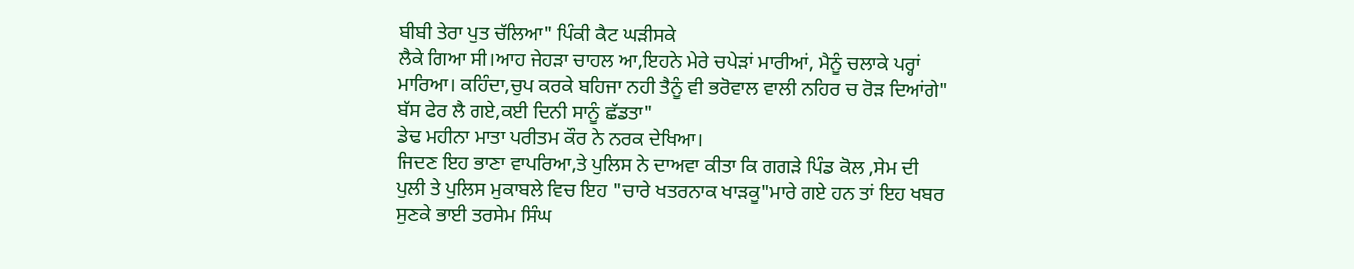ਬੀਬੀ ਤੇਰਾ ਪੁਤ ਚੱਲਿਆ" ਪਿੰਕੀ ਕੈਟ ਘੜੀਸਕੇ
ਲੈਕੇ ਗਿਆ ਸੀ।ਆਹ ਜੇਹੜਾ ਚਾਹਲ ਆ,ਇਹਨੇ ਮੇਰੇ ਚਪੇੜਾਂ ਮਾਰੀਆਂ, ਮੈਨੂੰ ਚਲਾਕੇ ਪਰ੍ਹਾਂ
ਮਾਰਿਆ। ਕਹਿੰਦਾ,ਚੁਪ ਕਰਕੇ ਬਹਿਜਾ ਨਹੀ ਤੈਨੂੰ ਵੀ ਭਰੋਵਾਲ ਵਾਲੀ ਨਹਿਰ ਚ ਰੋੜ ਦਿਆਂਗੇ"
ਬੱਸ ਫੇਰ ਲੈ ਗਏ,ਕਈ ਦਿਨੀ ਸਾਨੂੰ ਛੱਡਤਾ"
ਡੇਢ ਮਹੀਨਾ ਮਾਤਾ ਪਰੀਤਮ ਕੌਰ ਨੇ ਨਰਕ ਦੇਖਿਆ।
ਜਿਦਣ ਇਹ ਭਾਣਾ ਵਾਪਰਿਆ,ਤੇ ਪੁਲਿਸ ਨੇ ਦਾਅਵਾ ਕੀਤਾ ਕਿ ਗਗੜੇ ਪਿੰਡ ਕੋਲ ,ਸੇਮ ਦੀ
ਪੁਲੀ ਤੇ ਪੁਲਿਸ ਮੁਕਾਬਲੇ ਵਿਚ ਇਹ "ਚਾਰੇ ਖਤਰਨਾਕ ਖਾੜਕੂ"ਮਾਰੇ ਗਏ ਹਨ ਤਾਂ ਇਹ ਖਬਰ
ਸੁਣਕੇ ਭਾਈ ਤਰਸੇਮ ਸਿੰਘ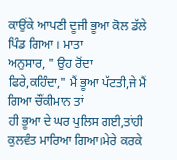ਕਾਉਂਕੇ ਆਪਣੀ ਦੂਜੀ ਭੂਆ ਕੋਲ ਡੱਲੇ ਪਿੰਡ ਗਿਆ । ਮਾਤਾ
ਅਨੁਸਾਰ, " ਉਹ ਰੋਂਦਾ ਫਿਰੇ,ਕਹਿੰਦਾ," ਮੈਂ ਭੂਆ ਪੱਟਤੀ,ਜੇ ਮੈਂ ਗਿਆ ਚੌਂਕੀਮਾਨ ਤਾਂ
ਹੀ ਭੂਆ ਦੇ ਘਰ ਪੁਲਿਸ ਗਈ,ਤਾਂਹੀ ਕੁਲਵੰਤ ਮਾਰਿਆ ਗਿਆ।ਮੇਰੇ ਕਰਕੇ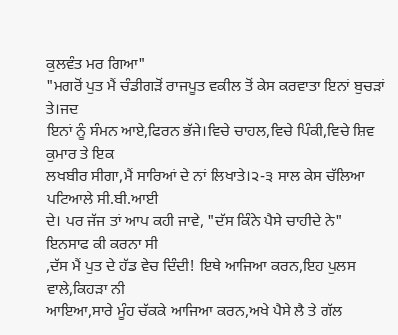ਕੁਲਵੰਤ ਮਰ ਗਿਆ"
"ਮਗਰੋਂ ਪੁਤ ਮੈਂ ਚੰਡੀਗੜੋਂ ਰਾਜਪੂਤ ਵਕੀਲ ਤੋਂ ਕੇਸ ਕਰਵਾਤਾ ਇਨਾਂ ਬੁਚੜਾਂ ਤੇ।ਜਦ
ਇਨਾਂ ਨੂੰ ਸੰਮਨ ਆਏ,ਫਿਰਨ ਭੱਜੇ।ਵਿਚੇ ਚਾਹਲ,ਵਿਚੇ ਪਿੰਕੀ,ਵਿਚੇ ਸ਼ਿਵ ਕੁਮਾਰ ਤੇ ਇਕ
ਲਖਬੀਰ ਸੀਗਾ,ਮੈਂ ਸਾਰਿਆਂ ਦੇ ਨਾਂ ਲਿਖਾਤੇ।੨-੩ ਸਾਲ ਕੇਸ ਚੱਲਿਆ ਪਟਿਆਲੇ ਸੀ.ਬੀ.ਆਈ
ਦੇ। ਪਰ ਜੱਜ ਤਾਂ ਆਪ ਕਹੀ ਜਾਵੇ, "ਦੱਸ ਕਿੰਨੇ ਪੈਸੇ ਚਾਹੀਦੇ ਨੇ" ਇਨਸਾਫ ਕੀ ਕਰਨਾ ਸੀ
,ਦੱਸ ਮੈਂ ਪੁਤ ਦੇ ਹੱਡ ਵੇਚ ਦਿੰਦੀ! ਇਥੇ ਆਜਿਆ ਕਰਨ,ਇਹ ਪੁਲਸ ਵਾਲੇ,ਕਿਹੜਾ ਨੀ
ਆਇਆ,ਸਾਰੇ ਮੂੰਹ ਚੱਕਕੇ ਆਜਿਆ ਕਰਨ,ਅਖੇ ਪੈਸੇ ਲੈ ਤੇ ਗੱਲ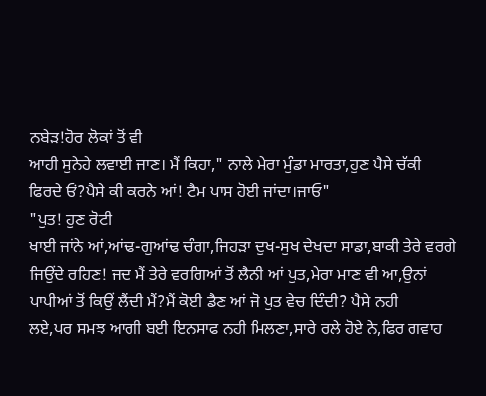ਨਬੇੜ!ਹੋਰ ਲੋਕਾਂ ਤੋਂ ਵੀ
ਆਹੀ ਸੁਨੇਹੇ ਲਵਾਈ ਜਾਣ। ਮੈਂ ਕਿਹਾ," ਨਾਲੇ ਮੇਰਾ ਮੁੰਡਾ ਮਾਰਤਾ,ਹੁਣ ਪੈਸੇ ਚੱਕੀ
ਫਿਰਦੇ ਓਂ?ਪੈਸੇ ਕੀ ਕਰਨੇ ਆਂ! ਟੈਮ ਪਾਸ ਹੋਈ ਜਾਂਦਾ।ਜਾਓ"
"ਪੁਤ! ਹੁਣ ਰੋਟੀ
ਖਾਈ ਜਾਂਨੇ ਆਂ,ਆਂਢ-ਗੁਆਂਢ ਚੰਗਾ,ਜਿਹੜਾ ਦੁਖ-ਸੁਖ ਦੇਖਦਾ ਸਾਡਾ,ਬਾਕੀ ਤੇਰੇ ਵਰਗੇ
ਜਿਉਂਦੇ ਰਹਿਣ! ਜਦ ਮੈਂ ਤੇਰੇ ਵਰਗਿਆਂ ਤੋਂ ਲੈਨੀ ਆਂ ਪੁਤ,ਮੇਰਾ ਮਾਣ ਵੀ ਆ,ਉਨਾਂ
ਪਾਪੀਆਂ ਤੋਂ ਕਿਉਂ ਲੈਂਦੀ ਮੈਂ?ਮੈਂ ਕੋਈ ਡੈਣ ਆਂ ਜੋ ਪੁਤ ਵੇਚ ਦਿੰਦੀ? ਪੈਸੇ ਨਹੀ
ਲਏ,ਪਰ ਸਮਝ ਆਗੀ ਬਈ ਇਨਸਾਫ ਨਹੀ ਮਿਲਣਾ,ਸਾਰੇ ਰਲੇ ਹੋਏ ਨੇ,ਫਿਰ ਗਵਾਹ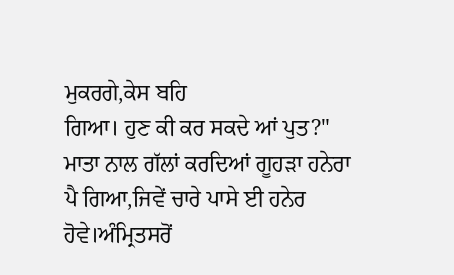ਮੁਕਰਗੇ,ਕੇਸ ਬਹਿ
ਗਿਆ। ਹੁਣ ਕੀ ਕਰ ਸਕਦੇ ਆਂ ਪੁਤ?"
ਮਾਤਾ ਨਾਲ ਗੱਲਾਂ ਕਰਦਿਆਂ ਗੂਹੜਾ ਹਨੇਰਾ
ਪੈ ਗਿਆ,ਜਿਵੇਂ ਚਾਰੇ ਪਾਸੇ ਈ ਹਨੇਰ ਹੋਵੇ।ਅੰਮ੍ਰਿਤਸਰੋਂ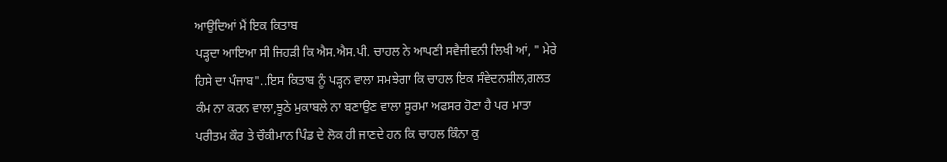ਆਉਦਿਆਂ ਮੈਂ ਇਕ ਕਿਤਾਬ
ਪੜ੍ਹਦਾ ਆਇਆ ਸੀ ਜਿਹੜੀ ਕਿ ਐਸ.ਐਸ.ਪੀ. ਚਾਹਲ ਨੇ ਆਪਣੀ ਸਵੈਜੀਵਨੀ ਲਿਖੀ ਆਂ, " ਮੇਰੇ
ਹਿਸੇ ਦਾ ਪੰਜਾਬ"..ਇਸ ਕਿਤਾਬ ਨੂੰ ਪੜ੍ਹਨ ਵਾਲਾ ਸਮਝੇਗਾ ਕਿ ਚਾਹਲ ਇਕ ਸੰਵੇਦਨਸ਼ੀਲ,ਗਲਤ
ਕੰਮ ਨਾ ਕਰਨ ਵਾਲਾ,ਝੂਠੇ ਮੁਕਾਬਲੇ ਨਾ ਬਣਾਉਣ ਵਾਲਾ ਸੂਰਮਾ ਅਫਸਰ ਹੋਣਾ ਹੈ ਪਰ ਮਾਤਾ
ਪਰੀਤਮ ਕੌਰ ਤੇ ਚੌਕੀਮਾਨ ਪਿੰਡ ਦੇ ਲੋਕ ਹੀ ਜਾਣਦੇ ਹਨ ਕਿ ਚਾਹਲ ਕਿੰਨਾ ਕੁ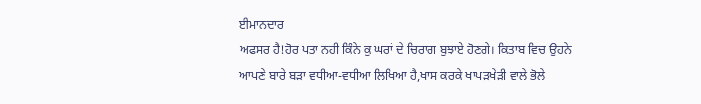ਈਮਾਨਦਾਰ
ਅਫਸਰ ਹੈ!ਹੋਰ ਪਤਾ ਨਹੀ ਕਿੰਨੇ ਕੁ ਘਰਾਂ ਦੇ ਚਿਰਾਗ ਬੁਝਾਏ ਹੋਣਗੇ। ਕਿਤਾਬ ਵਿਚ ਉਹਨੇ
ਆਪਣੇ ਬਾਰੇ ਬੜਾ ਵਧੀਆ-ਵਧੀਆ ਲਿਖਿਆ ਹੈ,ਖਾਸ ਕਰਕੇ ਖਾਪੜਖੇੜੀ ਵਾਲੇ ਭੋਲੇ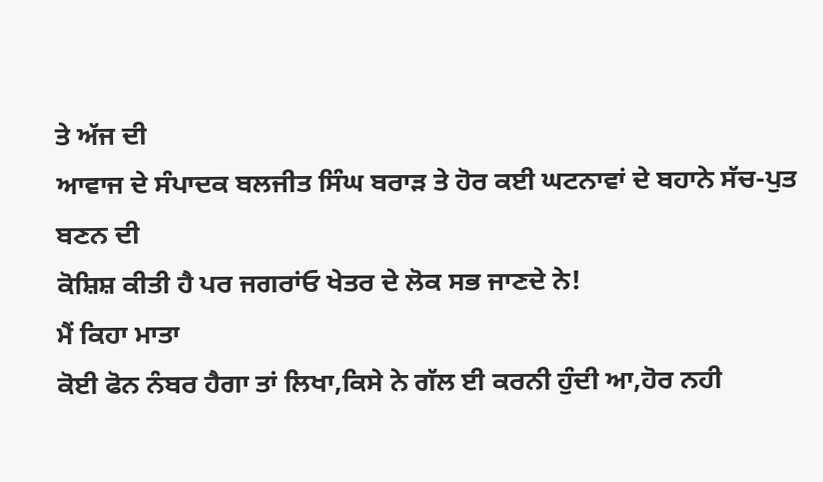ਤੇ ਅੱਜ ਦੀ
ਆਵਾਜ ਦੇ ਸੰਪਾਦਕ ਬਲਜੀਤ ਸਿੰਘ ਬਰਾੜ ਤੇ ਹੋਰ ਕਈ ਘਟਨਾਵਾਂ ਦੇ ਬਹਾਨੇ ਸੱਚ-ਪੁਤ ਬਣਨ ਦੀ
ਕੋਸ਼ਿਸ਼ ਕੀਤੀ ਹੈ ਪਰ ਜਗਰਾਂਓ ਖੇਤਰ ਦੇ ਲੋਕ ਸਭ ਜਾਣਦੇ ਨੇ!
ਮੈਂ ਕਿਹਾ ਮਾਤਾ
ਕੋਈ ਫੋਨ ਨੰਬਰ ਹੈਗਾ ਤਾਂ ਲਿਖਾ,ਕਿਸੇ ਨੇ ਗੱਲ ਈ ਕਰਨੀ ਹੁੰਦੀ ਆ,ਹੋਰ ਨਹੀ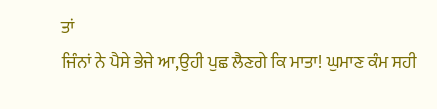ਤਾਂ
ਜਿੰਨਾਂ ਨੇ ਪੈਸੇ ਭੇਜੇ ਆ,ਉਹੀ ਪੁਛ ਲੈਣਗੇ ਕਿ ਮਾਤਾ! ਘੁਮਾਣ ਕੰਮ ਸਹੀ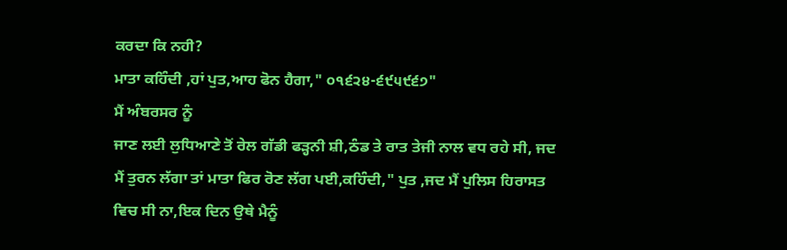ਕਰਦਾ ਕਿ ਨਹੀ?
ਮਾਤਾ ਕਹਿੰਦੀ ,ਹਾਂ ਪੁਤ,ਆਹ ਫੋਨ ਹੈਗਾ," ੦੧੬੨੪-੬੯੫੯੬੭"
ਮੈਂ ਅੰਬਰਸਰ ਨੂੰ
ਜਾਣ ਲਈ ਲੁਧਿਆਣੇ ਤੋਂ ਰੇਲ ਗੱਡੀ ਫੜ੍ਹਨੀ ਸ਼ੀ,ਠੰਡ ਤੇ ਰਾਤ ਤੇਜੀ ਨਾਲ ਵਧ ਰਹੇ ਸੀ, ਜਦ
ਮੈਂ ਤੁਰਨ ਲੱਗਾ ਤਾਂ ਮਾਤਾ ਫਿਰ ਰੋਣ ਲੱਗ ਪਈ,ਕਹਿੰਦੀ," ਪੁਤ ,ਜਦ ਮੈਂ ਪੁਲਿਸ ਹਿਰਾਸਤ
ਵਿਚ ਸੀ ਨਾ,ਇਕ ਦਿਨ ਉਥੇ ਮੈਨੂੰ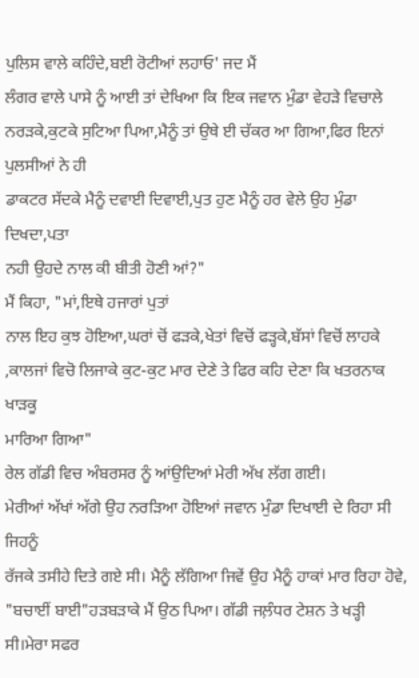ਪੁਲਿਸ ਵਾਲੇ ਕਹਿੰਦੇ,ਬਈ ਰੋਟੀਆਂ ਲਹਾਓ' ਜਦ ਮੈਂ
ਲੰਗਰ ਵਾਲੇ ਪਾਸੇ ਨੂੰ ਆਈ ਤਾਂ ਦੇਖਿਆ ਕਿ ਇਕ ਜਵਾਨ ਮੁੰਡਾ ਵੇਹੜੇ ਵਿਚਾਲੇ
ਨਰੜਕੇ,ਕੁਟਕੇ ਸੁਟਿਆ ਪਿਆ,ਮੈਨੂੰ ਤਾਂ ਉਥੇ ਈ ਚੱਕਰ ਆ ਗਿਆ,ਫਿਰ ਇਨਾਂ ਪੁਲਸੀਆਂ ਨੇ ਹੀ
ਡਾਕਟਰ ਸੱਦਕੇ ਮੈਨੂੰ ਦਵਾਈ ਦਿਵਾਈ,ਪੁਤ ਹੁਣ ਮੈਨੂੰ ਹਰ ਵੇਲੇ ਉਹ ਮੁੰਡਾ ਦਿਖਦਾ,ਪਤਾ
ਨਹੀ ਉਹਦੇ ਨਾਲ ਕੀ ਬੀਤੀ ਹੋਣੀ ਆਂ?"
ਮੈਂ ਕਿਹਾ, "ਮਾਂ,ਇਥੇ ਹਜਾਰਾਂ ਪੁਤਾਂ
ਨਾਲ ਇਹ ਕੁਝ ਹੋਇਆ,ਘਰਾਂ ਚੋਂ ਫੜਕੇ,ਖੇਤਾਂ ਵਿਚੋਂ ਫੜ੍ਹਕੇ,ਬੱਸਾਂ ਵਿਚੋਂ ਲਾਹਕੇ
,ਕਾਲਜਾਂ ਵਿਚੋ ਲਿਜਾਕੇ ਕੁਟ-ਕੁਟ ਮਾਰ ਦੇਣੇ ਤੇ ਫਿਰ ਕਹਿ ਦੇਣਾ ਕਿ ਖਤਰਨਾਕ ਖਾੜਕੂ
ਮਾਰਿਆ ਗਿਆ"
ਰੇਲ ਗੱਡੀ ਵਿਚ ਅੰਬਰਸਰ ਨੂੰ ਆਂਉਦਿਆਂ ਮੇਰੀ ਅੱਖ ਲੱਗ ਗਈ।
ਮੇਰੀਆਂ ਅੱਖਾਂ ਅੱਗੇ ਉਹ ਨਰੜਿਆ ਹੋਇਆਂ ਜਵਾਨ ਮੁੰਡਾ ਦਿਖਾਈ ਦੇ ਰਿਹਾ ਸੀ ਜਿਹਨੂੰ
ਰੱਜਕੇ ਤਸੀਹੇ ਦਿਤੇ ਗਏ ਸੀ। ਮੈਨੂੰ ਲੱਗਿਆ ਜਿਵੇਂ ਉਹ ਮੈਨੂੰ ਹਾਕਾਂ ਮਾਰ ਰਿਹਾ ਹੋਵੇ,
"ਬਚਾਈਂ ਬਾਈ"ਹੜਬੜਾਕੇ ਮੈਂ ਉਠ ਪਿਆ। ਗੱਡੀ ਜਲ਼ੰਧਰ ਟੇਸ਼ਨ ਤੇ ਖੜ੍ਹੀ ਸੀ।ਮੇਰਾ ਸਫਰ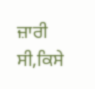ਜ਼ਾਰੀ
ਸੀ,ਕਿਸੇ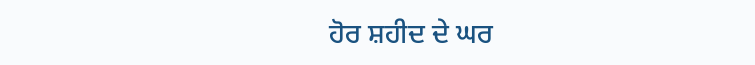ਹੋਰ ਸ਼ਹੀਦ ਦੇ ਘਰ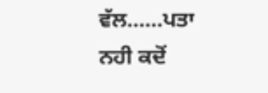ਵੱਲ……ਪਤਾ ਨਹੀ ਕਦੋਂ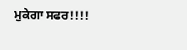ਮੁਕੇਗਾ ਸਫਰ!!!!